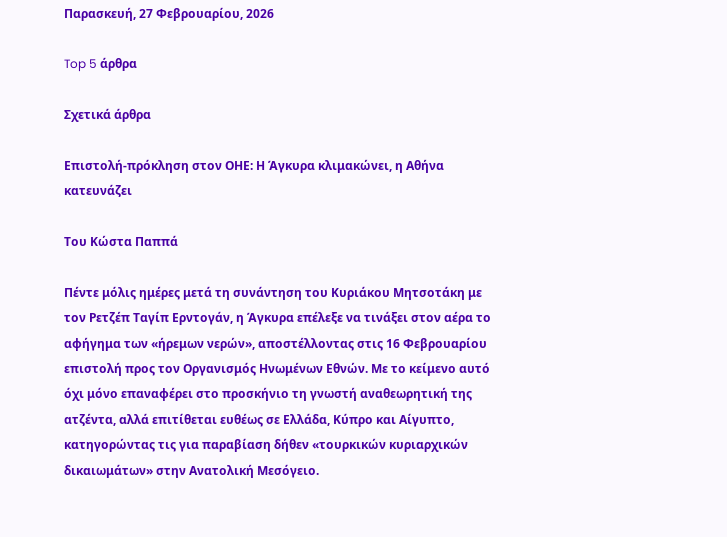Παρασκευή, 27 Φεβρουαρίου, 2026

Top 5 άρθρα

Σχετικά άρθρα

Επιστολή-πρόκληση στον ΟΗΕ: Η Άγκυρα κλιμακώνει, η Αθήνα κατευνάζει

Του Κώστα Παππά

Πέντε μόλις ημέρες μετά τη συνάντηση του Κυριάκου Μητσοτάκη με τον Ρετζέπ Ταγίπ Ερντογάν, η Άγκυρα επέλεξε να τινάξει στον αέρα το αφήγημα των «ήρεμων νερών», αποστέλλοντας στις 16 Φεβρουαρίου επιστολή προς τον Οργανισμός Ηνωμένων Εθνών. Με το κείμενο αυτό όχι μόνο επαναφέρει στο προσκήνιο τη γνωστή αναθεωρητική της ατζέντα, αλλά επιτίθεται ευθέως σε Ελλάδα, Κύπρο και Αίγυπτο, κατηγορώντας τις για παραβίαση δήθεν «τουρκικών κυριαρχικών δικαιωμάτων» στην Ανατολική Μεσόγειο.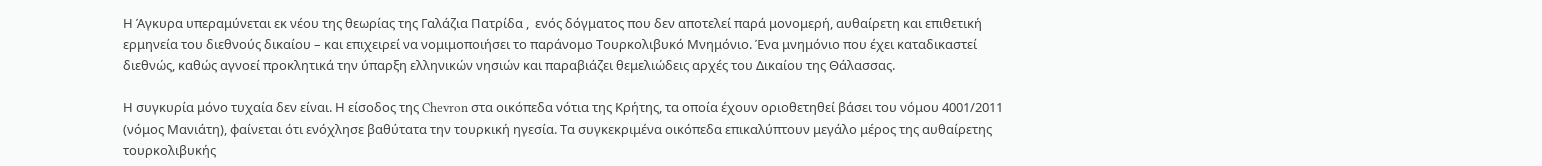Η Άγκυρα υπεραμύνεται εκ νέου της θεωρίας της Γαλάζια Πατρίδα ,  ενός δόγματος που δεν αποτελεί παρά μονομερή, αυθαίρετη και επιθετική ερμηνεία του διεθνούς δικαίου – και επιχειρεί να νομιμοποιήσει το παράνομο Τουρκολιβυκό Μνημόνιο. Ένα μνημόνιο που έχει καταδικαστεί διεθνώς, καθώς αγνοεί προκλητικά την ύπαρξη ελληνικών νησιών και παραβιάζει θεμελιώδεις αρχές του Δικαίου της Θάλασσας.

Η συγκυρία μόνο τυχαία δεν είναι. Η είσοδος της Chevron στα οικόπεδα νότια της Κρήτης, τα οποία έχουν οριοθετηθεί βάσει του νόμου 4001/2011 (νόμος Μανιάτη), φαίνεται ότι ενόχλησε βαθύτατα την τουρκική ηγεσία. Τα συγκεκριμένα οικόπεδα επικαλύπτουν μεγάλο μέρος της αυθαίρετης τουρκολιβυκής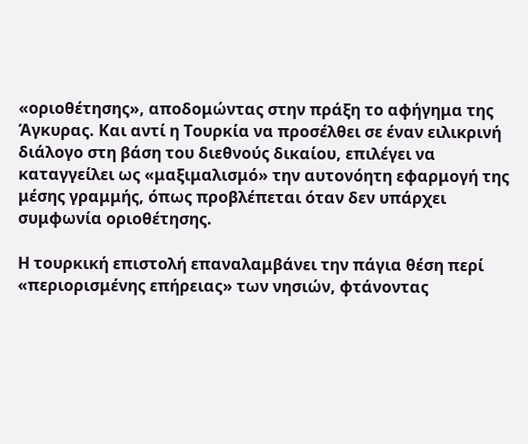«οριοθέτησης», αποδομώντας στην πράξη το αφήγημα της Άγκυρας. Και αντί η Τουρκία να προσέλθει σε έναν ειλικρινή διάλογο στη βάση του διεθνούς δικαίου, επιλέγει να καταγγείλει ως «μαξιμαλισμό» την αυτονόητη εφαρμογή της μέσης γραμμής, όπως προβλέπεται όταν δεν υπάρχει συμφωνία οριοθέτησης.

Η τουρκική επιστολή επαναλαμβάνει την πάγια θέση περί «περιορισμένης επήρειας» των νησιών, φτάνοντας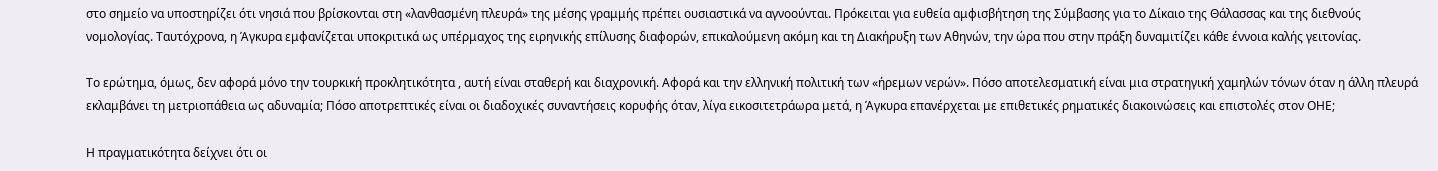στο σημείο να υποστηρίζει ότι νησιά που βρίσκονται στη «λανθασμένη πλευρά» της μέσης γραμμής πρέπει ουσιαστικά να αγνοούνται. Πρόκειται για ευθεία αμφισβήτηση της Σύμβασης για το Δίκαιο της Θάλασσας και της διεθνούς νομολογίας. Ταυτόχρονα, η Άγκυρα εμφανίζεται υποκριτικά ως υπέρμαχος της ειρηνικής επίλυσης διαφορών, επικαλούμενη ακόμη και τη Διακήρυξη των Αθηνών, την ώρα που στην πράξη δυναμιτίζει κάθε έννοια καλής γειτονίας.

Το ερώτημα, όμως, δεν αφορά μόνο την τουρκική προκλητικότητα , αυτή είναι σταθερή και διαχρονική. Αφορά και την ελληνική πολιτική των «ήρεμων νερών». Πόσο αποτελεσματική είναι μια στρατηγική χαμηλών τόνων όταν η άλλη πλευρά εκλαμβάνει τη μετριοπάθεια ως αδυναμία; Πόσο αποτρεπτικές είναι οι διαδοχικές συναντήσεις κορυφής όταν, λίγα εικοσιτετράωρα μετά, η Άγκυρα επανέρχεται με επιθετικές ρηματικές διακοινώσεις και επιστολές στον ΟΗΕ;

Η πραγματικότητα δείχνει ότι οι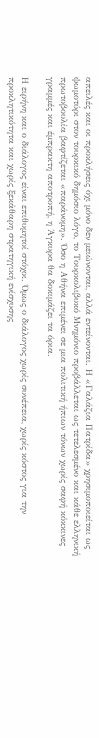απειλές και οι προκλήσεις όχι μόνο δεν μειώνονται, αλλά εντείνονται. Η «Γαλάζια Πατρίδα» χρησιμοποιείται ως ψωμοτύρι στον τουρκικό δημόσιο λόγο, το Τουρκολιβυκό Μνημόνιο προβάλλεται ως τετελεσμένο και κάθε ελληνική πρωτοβουλία βαφτίζεται «παράνομη». Όσο η Αθήνα επιμένει σε μια πολιτική ήπιων τόνων χωρίς σαφή κόκκινες γραμμές και έμπρακτη αποτροπή, η Άγκυρα θα δοκιμάζει τα όρια.

Η ειρήνη και ο διάλογος είναι επιθυμητοί στόχοι. Όμως ο διάλογος χωρίς συνέπεια, χωρίς κόστος για την προκλητικότητα και χωρίς ξεκάθαρη στρατηγική ενίσχυσης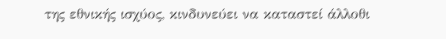της εθνικής ισχύος, κινδυνεύει να καταστεί άλλοθι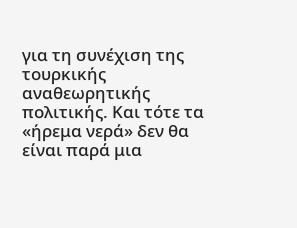για τη συνέχιση της τουρκικής αναθεωρητικής πολιτικής. Και τότε τα «ήρεμα νερά» δεν θα είναι παρά μια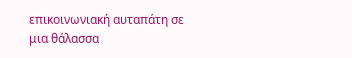επικοινωνιακή αυταπάτη σε μια θάλασσα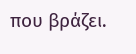που βράζει.